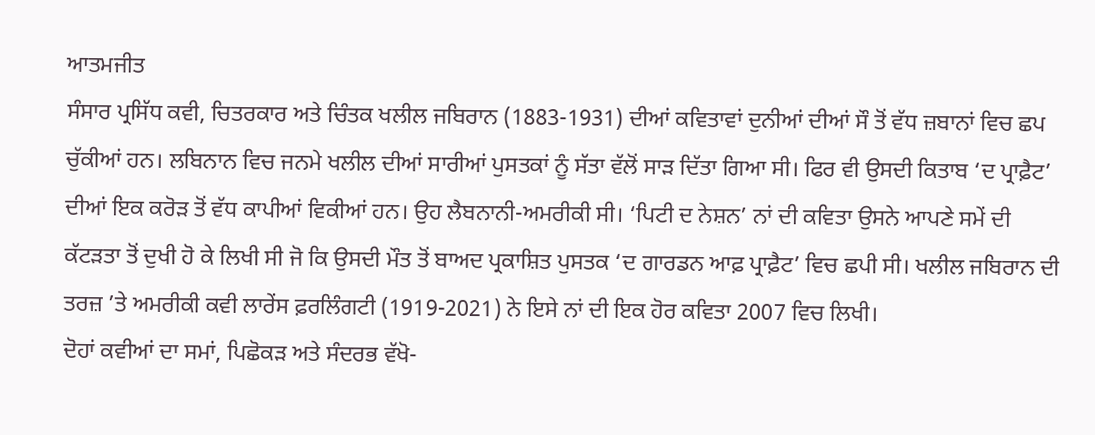ਆਤਮਜੀਤ
ਸੰਸਾਰ ਪ੍ਰਸਿੱਧ ਕਵੀ, ਚਿਤਰਕਾਰ ਅਤੇ ਚਿੰਤਕ ਖਲੀਲ ਜਬਿਰਾਨ (1883-1931) ਦੀਆਂ ਕਵਿਤਾਵਾਂ ਦੁਨੀਆਂ ਦੀਆਂ ਸੌ ਤੋਂ ਵੱਧ ਜ਼ਬਾਨਾਂ ਵਿਚ ਛਪ ਚੁੱਕੀਆਂ ਹਨ। ਲਬਿਨਾਨ ਵਿਚ ਜਨਮੇ ਖਲੀਲ ਦੀਆਂ ਸਾਰੀਆਂ ਪੁਸਤਕਾਂ ਨੂੰ ਸੱਤਾ ਵੱਲੋਂ ਸਾੜ ਦਿੱਤਾ ਗਿਆ ਸੀ। ਫਿਰ ਵੀ ਉਸਦੀ ਕਿਤਾਬ ‘ਦ ਪ੍ਰਾਫ਼ੈਟ’ ਦੀਆਂ ਇਕ ਕਰੋੜ ਤੋਂ ਵੱਧ ਕਾਪੀਆਂ ਵਿਕੀਆਂ ਹਨ। ਉਹ ਲੈਬਨਾਨੀ-ਅਮਰੀਕੀ ਸੀ। ‘ਪਿਟੀ ਦ ਨੇਸ਼ਨ’ ਨਾਂ ਦੀ ਕਵਿਤਾ ਉਸਨੇ ਆਪਣੇ ਸਮੇਂ ਦੀ ਕੱਟੜਤਾ ਤੋਂ ਦੁਖੀ ਹੋ ਕੇ ਲਿਖੀ ਸੀ ਜੋ ਕਿ ਉਸਦੀ ਮੌਤ ਤੋਂ ਬਾਅਦ ਪ੍ਰਕਾਸ਼ਿਤ ਪੁਸਤਕ ‘ਦ ਗਾਰਡਨ ਆਫ਼ ਪ੍ਰਾਫ਼ੈਟ’ ਵਿਚ ਛਪੀ ਸੀ। ਖਲੀਲ ਜਬਿਰਾਨ ਦੀ ਤਰਜ਼ ’ਤੇ ਅਮਰੀਕੀ ਕਵੀ ਲਾਰੇਂਸ ਫ਼ਰਲਿੰਗਟੀ (1919-2021) ਨੇ ਇਸੇ ਨਾਂ ਦੀ ਇਕ ਹੋਰ ਕਵਿਤਾ 2007 ਵਿਚ ਲਿਖੀ।
ਦੋਹਾਂ ਕਵੀਆਂ ਦਾ ਸਮਾਂ, ਪਿਛੋਕੜ ਅਤੇ ਸੰਦਰਭ ਵੱਖੋ-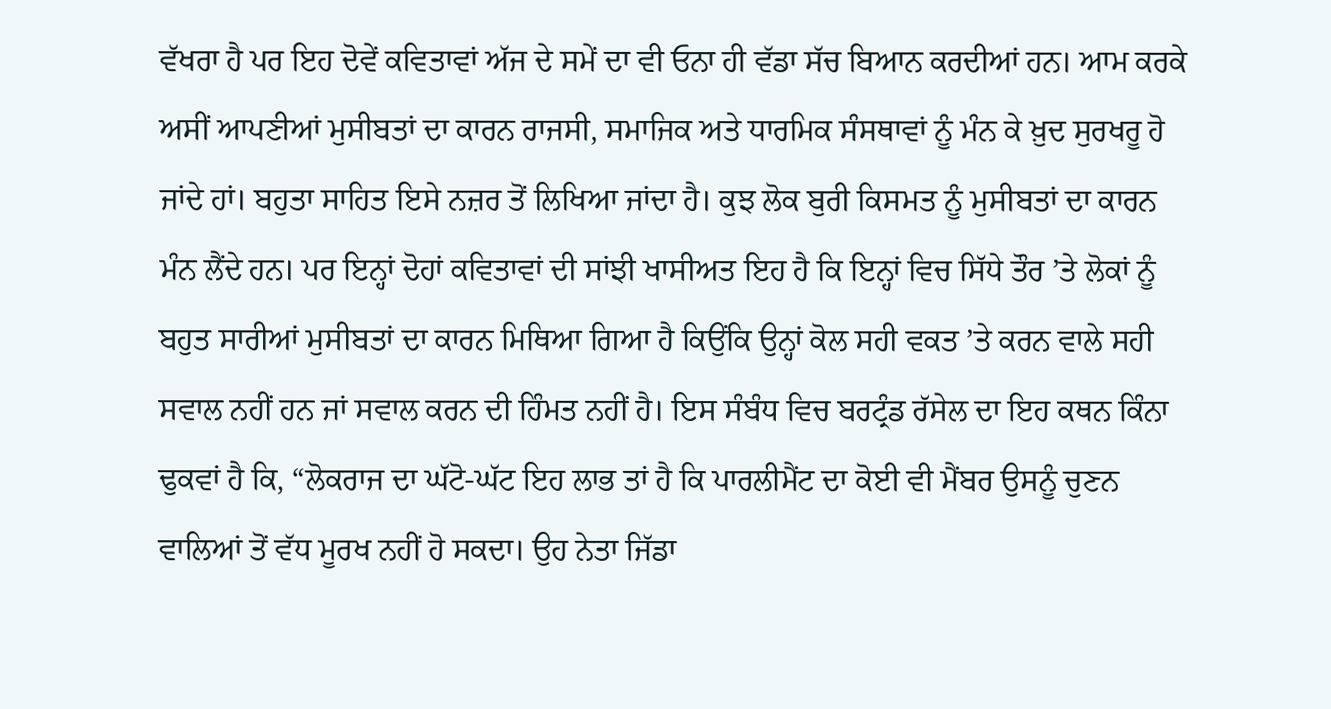ਵੱਖਰਾ ਹੈ ਪਰ ਇਹ ਦੋਵੇਂ ਕਵਿਤਾਵਾਂ ਅੱਜ ਦੇ ਸਮੇਂ ਦਾ ਵੀ ਓਨਾ ਹੀ ਵੱਡਾ ਸੱਚ ਬਿਆਨ ਕਰਦੀਆਂ ਹਨ। ਆਮ ਕਰਕੇ ਅਸੀਂ ਆਪਣੀਆਂ ਮੁਸੀਬਤਾਂ ਦਾ ਕਾਰਨ ਰਾਜਸੀ, ਸਮਾਜਿਕ ਅਤੇ ਧਾਰਮਿਕ ਸੰਸਥਾਵਾਂ ਨੂੰ ਮੰਨ ਕੇ ਖ਼ੁਦ ਸੁਰਖਰੂ ਹੋ ਜਾਂਦੇ ਹਾਂ। ਬਹੁਤਾ ਸਾਹਿਤ ਇਸੇ ਨਜ਼ਰ ਤੋਂ ਲਿਖਿਆ ਜਾਂਦਾ ਹੈ। ਕੁਝ ਲੋਕ ਬੁਰੀ ਕਿਸਮਤ ਨੂੰ ਮੁਸੀਬਤਾਂ ਦਾ ਕਾਰਨ ਮੰਨ ਲੈਂਦੇ ਹਨ। ਪਰ ਇਨ੍ਹਾਂ ਦੋਹਾਂ ਕਵਿਤਾਵਾਂ ਦੀ ਸਾਂਝੀ ਖਾਸੀਅਤ ਇਹ ਹੈ ਕਿ ਇਨ੍ਹਾਂ ਵਿਚ ਸਿੱਧੇ ਤੌਰ ’ਤੇ ਲੋਕਾਂ ਨੂੰ ਬਹੁਤ ਸਾਰੀਆਂ ਮੁਸੀਬਤਾਂ ਦਾ ਕਾਰਨ ਮਿਥਿਆ ਗਿਆ ਹੈ ਕਿਉਂਕਿ ਉਨ੍ਹਾਂ ਕੋਲ ਸਹੀ ਵਕਤ ’ਤੇ ਕਰਨ ਵਾਲੇ ਸਹੀ ਸਵਾਲ ਨਹੀਂ ਹਨ ਜਾਂ ਸਵਾਲ ਕਰਨ ਦੀ ਹਿੰਮਤ ਨਹੀਂ ਹੈ। ਇਸ ਸੰਬੰਧ ਵਿਚ ਬਰਟ੍ਰੰਡ ਰੱਸੇਲ ਦਾ ਇਹ ਕਥਨ ਕਿੰਨਾ ਢੁਕਵਾਂ ਹੈ ਕਿ, “ਲੋਕਰਾਜ ਦਾ ਘੱਟੋ-ਘੱਟ ਇਹ ਲਾਭ ਤਾਂ ਹੈ ਕਿ ਪਾਰਲੀਮੈਂਟ ਦਾ ਕੋਈ ਵੀ ਮੈਂਬਰ ਉਸਨੂੰ ਚੁਣਨ ਵਾਲਿਆਂ ਤੋਂ ਵੱਧ ਮੂਰਖ ਨਹੀਂ ਹੋ ਸਕਦਾ। ਉਹ ਨੇਤਾ ਜਿੱਡਾ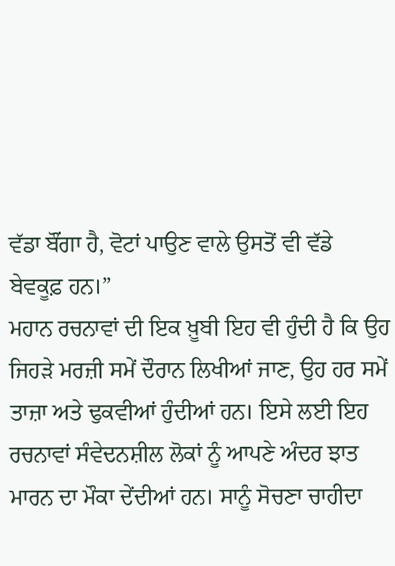ਵੱਡਾ ਬੌਂਗਾ ਹੈ, ਵੋਟਾਂ ਪਾਉਣ ਵਾਲੇ ਉਸਤੋਂ ਵੀ ਵੱਡੇ ਬੇਵਕੂਫ਼ ਹਨ।”
ਮਹਾਨ ਰਚਨਾਵਾਂ ਦੀ ਇਕ ਖ਼ੂਬੀ ਇਹ ਵੀ ਹੁੰਦੀ ਹੈ ਕਿ ਉਹ ਜਿਹੜੇ ਮਰਜ਼ੀ ਸਮੇਂ ਦੌਰਾਨ ਲਿਖੀਆਂ ਜਾਣ, ਉਹ ਹਰ ਸਮੇਂ ਤਾਜ਼ਾ ਅਤੇ ਢੁਕਵੀਆਂ ਹੁੰਦੀਆਂ ਹਨ। ਇਸੇ ਲਈ ਇਹ ਰਚਨਾਵਾਂ ਸੰਵੇਦਨਸ਼ੀਲ ਲੋਕਾਂ ਨੂੰ ਆਪਣੇ ਅੰਦਰ ਝਾਤ ਮਾਰਨ ਦਾ ਮੌਕਾ ਦੇਂਦੀਆਂ ਹਨ। ਸਾਨੂੰ ਸੋਚਣਾ ਚਾਹੀਦਾ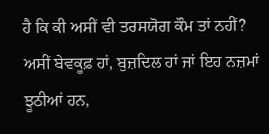ਹੈ ਕਿ ਕੀ ਅਸੀਂ ਵੀ ਤਰਸਯੋਗ ਕੌਮ ਤਾਂ ਨਹੀਂ? ਅਸੀਂ ਬੇਵਕੂਫ਼ ਹਾਂ, ਬੁਜ਼ਦਿਲ ਹਾਂ ਜਾਂ ਇਹ ਨਜ਼ਮਾਂ ਝੂਠੀਆਂ ਹਨ,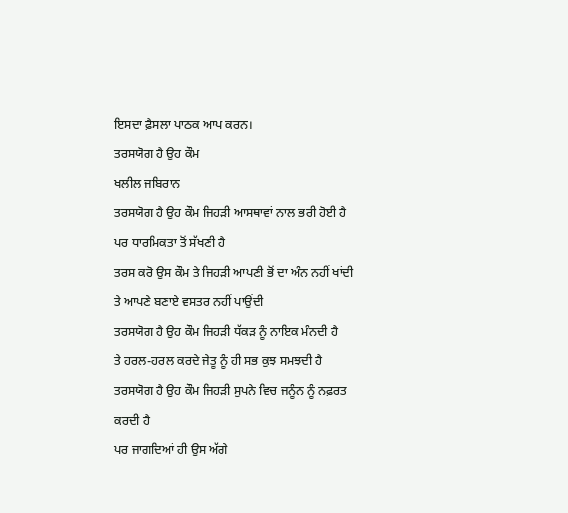ਇਸਦਾ ਫ਼ੈਸਲਾ ਪਾਠਕ ਆਪ ਕਰਨ।
ਤਰਸਯੋਗ ਹੈ ਉਹ ਕੌਮ
ਖਲੀਲ ਜਬਿਰਾਨ
ਤਰਸਯੋਗ ਹੈ ਉਹ ਕੌਮ ਜਿਹੜੀ ਆਸਥਾਵਾਂ ਨਾਲ ਭਰੀ ਹੋਈ ਹੈ
ਪਰ ਧਾਰਮਿਕਤਾ ਤੋਂ ਸੱਖਣੀ ਹੈ
ਤਰਸ ਕਰੋ ਉਸ ਕੌਮ ਤੇ ਜਿਹੜੀ ਆਪਣੀ ਭੋਂ ਦਾ ਅੰਨ ਨਹੀਂ ਖਾਂਦੀ
ਤੇ ਆਪਣੇ ਬਣਾਏ ਵਸਤਰ ਨਹੀਂ ਪਾਉਂਦੀ
ਤਰਸਯੋਗ ਹੈ ਉਹ ਕੌਮ ਜਿਹੜੀ ਧੱਕੜ ਨੂੰ ਨਾਇਕ ਮੰਨਦੀ ਹੈ
ਤੇ ਹਰਲ-ਹਰਲ ਕਰਦੇ ਜੇਤੂ ਨੂੰ ਹੀ ਸਭ ਕੁਝ ਸਮਝਦੀ ਹੈ
ਤਰਸਯੋਗ ਹੈ ਉਹ ਕੌਮ ਜਿਹੜੀ ਸੁਪਨੇ ਵਿਚ ਜਨੂੰਨ ਨੂੰ ਨਫ਼ਰਤ ਕਰਦੀ ਹੈ
ਪਰ ਜਾਗਦਿਆਂ ਹੀ ਉਸ ਅੱਗੇ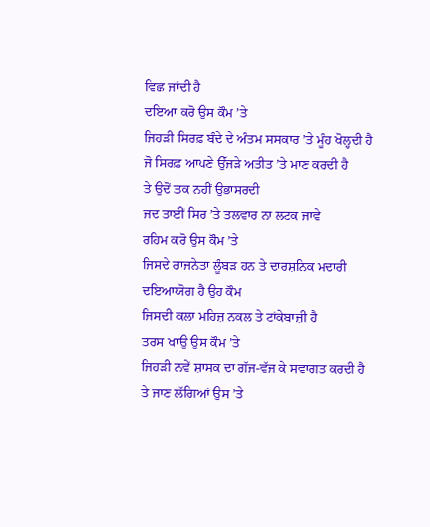ਵਿਛ ਜਾਂਦੀ ਹੈ
ਦਇਆ ਕਰੋ ਉਸ ਕੌਮ ’ਤੇ
ਜਿਹੜੀ ਸਿਰਫ਼ ਬੰਦੇ ਦੇ ਅੰਤਮ ਸਸਕਾਰ ’ਤੇ ਮੂੰਹ ਖੋਲ੍ਹਦੀ ਹੈ
ਜੋ ਸਿਰਫ਼ ਆਪਣੇ ਉੱਜੜੇ ਅਤੀਤ ’ਤੇ ਮਾਣ ਕਰਦੀ ਹੈ
ਤੇ ਉਦੋਂ ਤਕ ਨਹੀਂ ਉਭਾਸਰਦੀ
ਜਦ ਤਾਈਂ ਸਿਰ ’ਤੇ ਤਲਵਾਰ ਨਾ ਲਟਕ ਜਾਵੇ
ਰਹਿਮ ਕਰੋ ਉਸ ਕੌਮ ’ਤੇ
ਜਿਸਦੇ ਰਾਜਨੇਤਾ ਲੂੰਬੜ ਹਨ ਤੇ ਦਾਰਸ਼ਨਿਕ ਮਦਾਰੀ
ਦਇਆਯੋਗ ਹੈ ਉਹ ਕੌਮ
ਜਿਸਦੀ ਕਲਾ ਮਹਿਜ਼ ਨਕਲ ਤੇ ਟਾਂਕੇਬਾਜ਼ੀ ਹੈ
ਤਰਸ ਖਾਉ ਉਸ ਕੌਮ ’ਤੇ
ਜਿਹੜੀ ਨਵੇਂ ਸ਼ਾਸਕ ਦਾ ਗੱਜ-ਵੱਜ ਕੇ ਸਵਾਗਤ ਕਰਦੀ ਹੈ
ਤੇ ਜਾਣ ਲੱਗਿਆਂ ਉਸ ’ਤੇ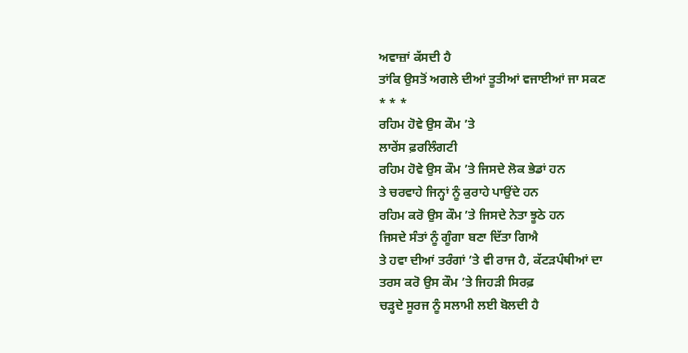ਅਵਾਜ਼ਾਂ ਕੱਸਦੀ ਹੈ
ਤਾਂਕਿ ਉਸਤੋਂ ਅਗਲੇ ਦੀਆਂ ਤੂਤੀਆਂ ਵਜਾਈਆਂ ਜਾ ਸਕਣ
* * *
ਰਹਿਮ ਹੋਵੇ ਉਸ ਕੌਮ ’ਤੇ
ਲਾਰੇਂਸ ਫ਼ਰਲਿੰਗਟੀ
ਰਹਿਮ ਹੋਵੇ ਉਸ ਕੌਮ ’ਤੇ ਜਿਸਦੇ ਲੋਕ ਭੇਡਾਂ ਹਨ
ਤੇ ਚਰਵਾਹੇ ਜਿਨ੍ਹਾਂ ਨੂੰ ਕੁਰਾਹੇ ਪਾਉਂਦੇ ਹਨ
ਰਹਿਮ ਕਰੋ ਉਸ ਕੌਮ ’ਤੇ ਜਿਸਦੇ ਨੇਤਾ ਝੂਠੇ ਹਨ
ਜਿਸਦੇ ਸੰਤਾਂ ਨੂੰ ਗੂੰਗਾ ਬਣਾ ਦਿੱਤਾ ਗਿਐ
ਤੇ ਹਵਾ ਦੀਆਂ ਤਰੰਗਾਂ ’ਤੇ ਵੀ ਰਾਜ ਹੈ, ਕੱਟੜਪੰਥੀਆਂ ਦਾ
ਤਰਸ ਕਰੋ ਉਸ ਕੌਮ ’ਤੇ ਜਿਹੜੀ ਸਿਰਫ਼
ਚੜ੍ਹਦੇ ਸੂਰਜ ਨੂੰ ਸਲਾਮੀ ਲਈ ਬੋਲਦੀ ਹੈ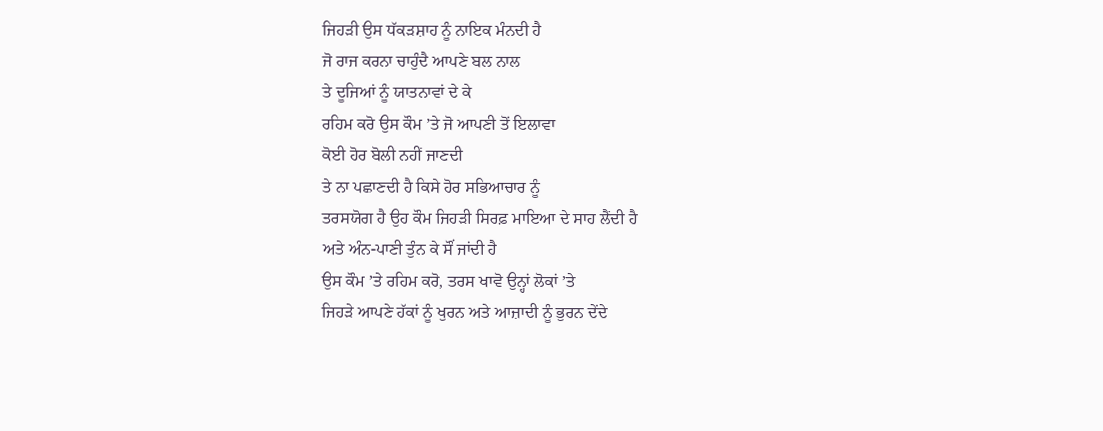ਜਿਹੜੀ ਉਸ ਧੱਕੜਸ਼ਾਹ ਨੂੰ ਨਾਇਕ ਮੰਨਦੀ ਹੈ
ਜੋ ਰਾਜ ਕਰਨਾ ਚਾਹੁੰਦੈ ਆਪਣੇ ਬਲ ਨਾਲ
ਤੇ ਦੂਜਿਆਂ ਨੂੰ ਯਾਤਨਾਵਾਂ ਦੇ ਕੇ
ਰਹਿਮ ਕਰੋ ਉਸ ਕੌਮ ’ਤੇ ਜੋ ਆਪਣੀ ਤੋਂ ਇਲਾਵਾ
ਕੋਈ ਹੋਰ ਬੋਲੀ ਨਹੀਂ ਜਾਣਦੀ
ਤੇ ਨਾ ਪਛਾਣਦੀ ਹੈ ਕਿਸੇ ਹੋਰ ਸਭਿਆਚਾਰ ਨੂੰ
ਤਰਸਯੋਗ ਹੈ ਉਹ ਕੌਮ ਜਿਹੜੀ ਸਿਰਫ਼ ਮਾਇਆ ਦੇ ਸਾਹ ਲੈਂਦੀ ਹੈ
ਅਤੇ ਅੰਨ-ਪਾਣੀ ਤੁੰਨ ਕੇ ਸੌਂ ਜਾਂਦੀ ਹੈ
ਉਸ ਕੌਮ ’ਤੇ ਰਹਿਮ ਕਰੋ, ਤਰਸ ਖਾਵੋ ਉਨ੍ਹਾਂ ਲੋਕਾਂ ’ਤੇ
ਜਿਹੜੇ ਆਪਣੇ ਹੱਕਾਂ ਨੂੰ ਖੁਰਨ ਅਤੇ ਆਜ਼ਾਦੀ ਨੂੰ ਭੁਰਨ ਦੇਂਦੇ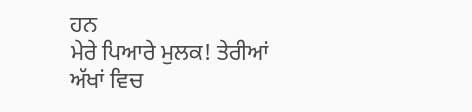ਹਨ
ਮੇਰੇ ਪਿਆਰੇ ਮੁਲਕ! ਤੇਰੀਆਂ ਅੱਖਾਂ ਵਿਚ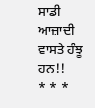ਸਾਡੀ ਆਜ਼ਾਦੀ ਵਾਸਤੇ ਹੰਝੂ ਹਨ!!
* * *